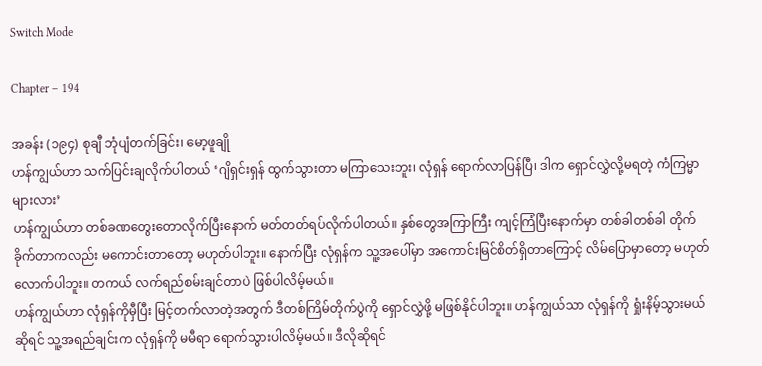Switch Mode

Chapter – 194

အခန်း (၁၉၄) စုချီ ဘုံပျံတက်ခြင်း၊ မော့ဖူချို
ဟန်ကျွယ်ဟာ သက်ပြင်းချလိုက်ပါတယ် ‘ဂျိရှင်းရှန် ထွက်သွားတာ မကြာသေးဘူး၊ လုံရှန် ရောက်လာပြန်ပြီ၊ ဒါက ရှောင်လွှဲလို့မရတဲ့ ကံကြမ္မာများလား’
ဟန်ကျွယ်ဟာ တစ်ခဏတွေးတောလိုက်ပြီးနောက် မတ်တတ်ရပ်လိုက်ပါတယ်။ နှစ်တွေအကြာကြီး ကျင့်ကြံပြီးနောက်မှာ တစ်ခါတစ်ခါ တိုက်ခိုက်တာကလည်း မကောင်းတာတော့ မဟုတ်ပါဘူး။ နောက်ပြီး လုံရှန်က သူ့အပေါ်မှာ အကောင်းမြင်စိတ်ရှိတာကြောင့် လိမ်ပြောမှာတော့ မဟုတ်လောက်ပါဘူး။ တကယ် လက်ရည်စမ်းချင်တာပဲ ဖြစ်ပါလိမ့်မယ်။
ဟန်ကျွယ်ဟာ လုံရှန်ကိုမှီပြီး မြင့်တက်လာတဲ့အတွက် ဒီတစ်ကြိမ်တိုက်ပွဲကို ရှောင်လွှဲဖို့ မဖြစ်နိုင်ပါဘူး။ ဟန်ကျွယ်သာ လုံရှန်ကို ရှုံးနိမ့်သွားမယ်ဆိုရင် သူ့အရည်ချင်းက လုံရှန်ကို မမီရာ ရောက်သွားပါလိမ့်မယ်။ ဒီလိုဆိုရင်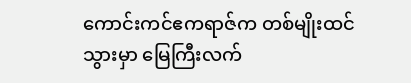ကောင်းကင်ဧကရာဇ်က တစ်မျိုးထင်သွားမှာ မြေကြီးလက်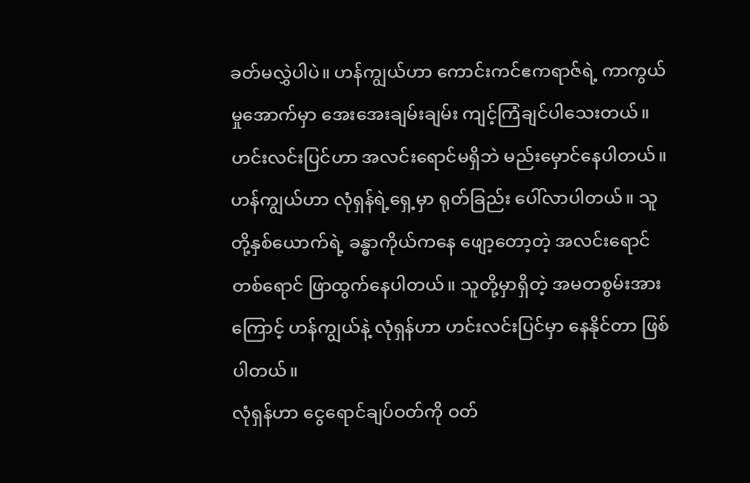ခတ်မလွှဲပါပဲ။ ဟန်ကျွယ်ဟာ ကောင်းကင်ဧကရာဇ်ရဲ့ ကာကွယ်မှုအောက်မှာ အေးအေးချမ်းချမ်း ကျင့်ကြံချင်ပါသေးတယ်။
ဟင်းလင်းပြင်ဟာ အလင်းရောင်မရှိဘဲ မည်းမှောင်နေပါတယ်။ ဟန်ကျွယ်ဟာ လုံရှန်ရဲ့ရှေ့မှာ ရုတ်ခြည်း ပေါ်လာပါတယ်။ သူတို့နှစ်ယောက်ရဲ့ ခန္ဓာကိုယ်ကနေ ဖျော့တော့တဲ့ အလင်းရောင်တစ်‌ရောင် ဖြာထွက်နေပါတယ်။ သူတို့မှာရှိတဲ့ အမတစွမ်းအားကြောင့် ဟန်ကျွယ်နဲ့ လုံရှန်ဟာ ဟင်းလင်းပြင်မှာ နေနိုင်တာ ဖြစ်ပါတယ်။
လုံရှန်ဟာ ငွေရောင်ချပ်ဝတ်ကို ဝတ်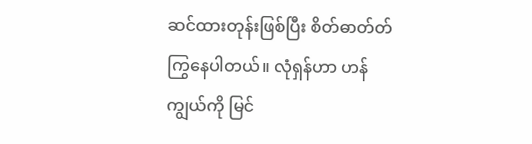ဆင်ထားတုန်းဖြစ်ပြီး စိတ်ဓာတ်တ်ကြွနေပါတယ်။ လုံရှန်ဟာ ဟန်ကျွယ်ကို မြင်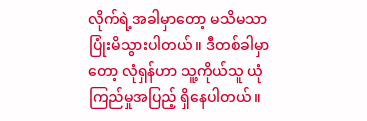လိုက်ရဲ့အခါမှာတော့ မသိမသာ ပြုံးမိသွားပါတယ်။ ဒီတစ်ခါမှာတော့ လုံရှန်ဟာ သူ့ကိုယ်သူ ယုံကြည်မှုအပြည့် ရှိနေပါတယ်။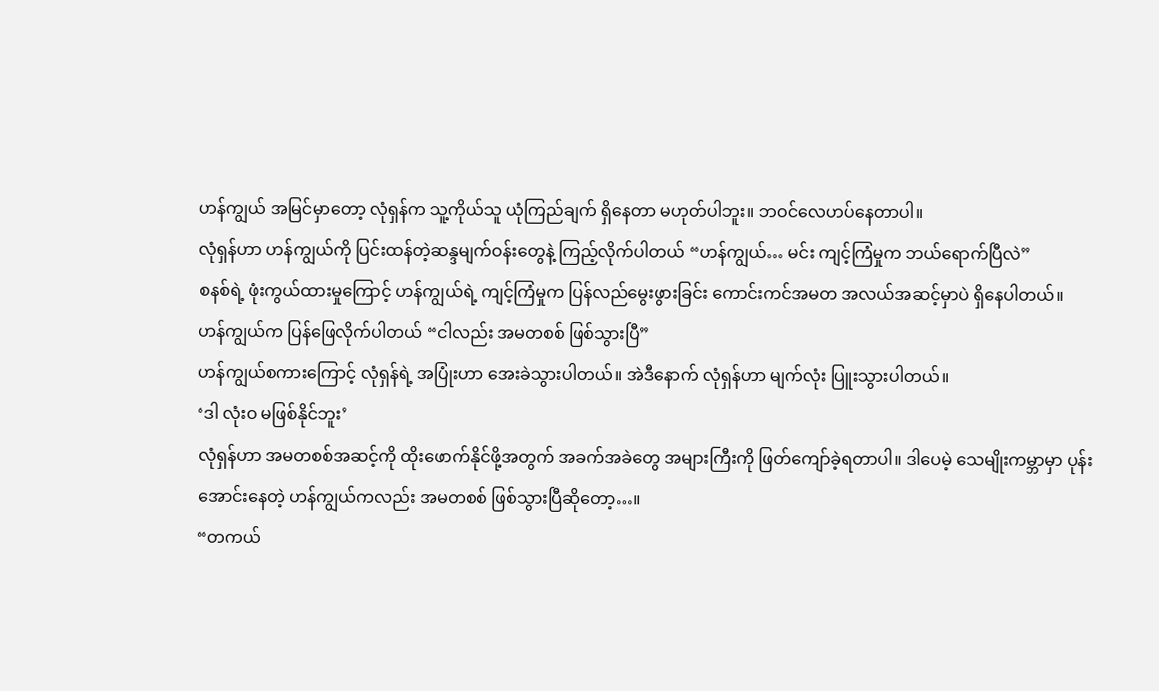ဟန်ကျွယ် အမြင်မှာတော့ လုံရှန်က သူ့ကိုယ်သူ ယုံကြည်ချက် ရှိနေတာ မဟုတ်ပါဘူး။ ဘဝင်လေဟပ်နေတာပါ။
လုံရှန်ဟာ ဟန်ကျွယ်ကို ပြင်းထန်တဲ့ဆန္ဒမျက်ဝန်းတွေနဲ့ ကြည့်လိုက်ပါတယ် “ဟန်ကျွယ်… မင်း ကျင့်ကြံမှုက ဘယ်ရောက်ပြီလဲ”
စနစ်ရဲ့ ဖုံးကွယ်ထားမှုကြောင့် ဟန်ကျွယ်ရဲ့ ကျင့်ကြံမှုက ပြန်လည်မွေးဖွားခြင်း ကောင်းကင်အမတ အလယ်အဆင့်မှာပဲ ရှိနေပါတယ်။
ဟန်ကျွယ်က ပြန်ဖြေလိုက်ပါတယ် “ငါလည်း အမတစစ် ဖြစ်သွားပြီ”
ဟန်ကျွယ်စကားကြောင့် လုံရှန်ရဲ့ အပြုံးဟာ အေးခဲသွားပါတယ်။ အဲဒီနောက် လုံရှန်ဟာ မျက်လုံး ပြူးသွားပါတယ်။
‘ဒါ လုံးဝ မဖြစ်နိုင်ဘူး’
လုံရှန်ဟာ အမတစစ်အဆင့်ကို ထိုးဖောက်နိုင်ဖို့အတွက် အခက်အခဲတွေ အများကြီးကို ဖြတ်ကျော်ခဲ့ရတာပါ။ ဒါပေမဲ့ သေမျိုးကမ္ဘာမှာ ပုန်းအောင်းနေတဲ့ ဟန်ကျွယ်ကလည်း အမတစစ် ဖြစ်သွားပြီဆိုတော့…။
“တကယ်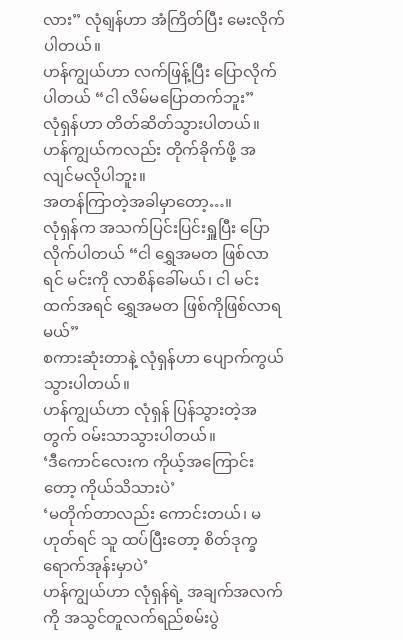လား” လုံရျန်ဟာ အံကြိတ်ပြီး မေးလိုက်ပါတယ်။
ဟန်ကျွယ်ဟာ လက်ဖြန့်ပြီး ပြောလိုက်ပါတယ် “ငါ လိမ်မပြောတက်ဘူး”
လုံရှန်ဟာ တိတ်ဆိတ်သွားပါတယ်။
ဟန်ကျွယ်ကလည်း တိုက်ခိုက်ဖို့ အလျင်မလိုပါဘူး။
အတန်ကြာတဲ့အခါမှာတော့…။
လုံရှန်က အသက်ပြင်းပြင်းရှူပြီး ပြောလိုက်ပါတယ် “ငါ ရွှေအမတ ဖြစ်လာရင် မင်းကို လာစိန်ခေါ်မယ်၊ ငါ မင်းထက်အရင် ရွှေအမတ ဖြစ်ကိုဖြစ်လာရမယ်”
စကားဆုံးတာနဲ့ လုံရှန်ဟာ ပျောက်ကွယ်သွားပါတယ်။
ဟန်ကျွယ်ဟာ လုံရှန် ပြန်သွားတဲ့အတွက် ဝမ်းသာသွားပါတယ်။
‘ဒီကောင်လေးက ကိုယ့်အကြောင်းတော့ ကိုယ်သိသားပဲ’
‘မတိုက်တာလည်း ကောင်းတယ်၊ မဟုတ်ရင် သူ ထပ်ပြီးတော့ စိတ်ဒုက္ခရောက်အုန်းမှာပဲ’
ဟန်ကျွယ်ဟာ လုံရှန်ရဲ့ အချက်အလက်ကို အသွင်တူလက်ရည်စမ်းပွဲ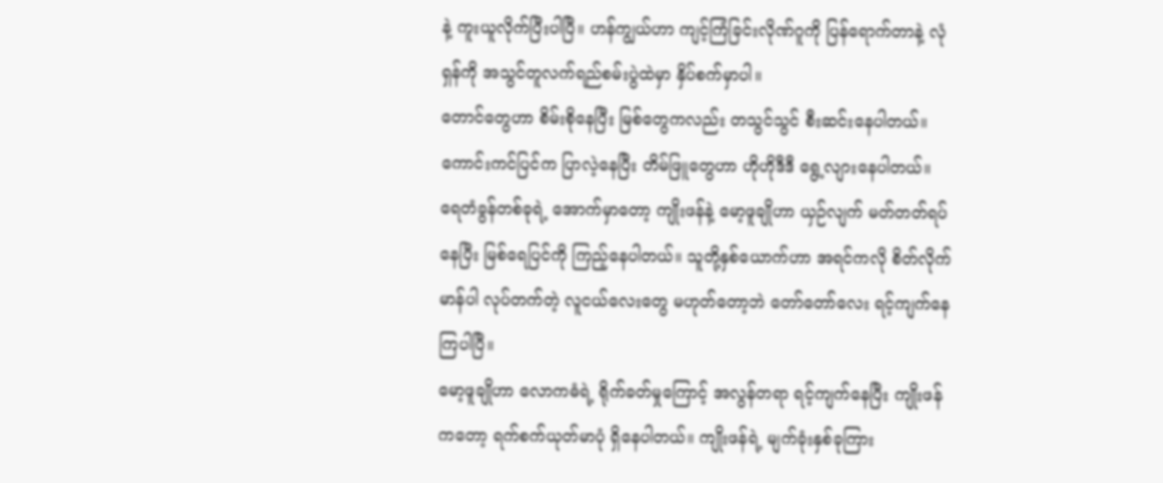နဲ့ ကူးယူလိုက်ပြီးပါပြီ။ ဟန်ကျွယ်ဟာ ကျင့်ကြံခြင်းလိုဏ်ဂူကို ပြန်ရောက်တာနဲ့ လုံရှန်ကို အသွင်တူလက်ရည်စမ်းပွဲထဲမှာ နှိပ်စက်မှာပါ။
တောင်တွေဟာ စိမ်းစိုနေပြီး မြစ်တွေကလည်း တသွင်သွင် စီးဆင်းနေပါတယ်။ ကောင်းကင်ပြင်က ပြာလဲ့နေပြီး တိမ်ဖြူတွေဟာ ဟိုဟိုဒီဒီ ရွေ့လျားနေပါတယ်။
ရေတံခွန်တစ်ခုရဲ့ အောက်မှာတော့ ကျိုးဖန်နဲ့ မော့ဖူချိုဟာ ယှဉ်လျက် မတ်တတ်ရပ်နေပြီး မြစ်ရေပြင်ကို ကြည့်နေပါတယ်။ သူတို့နှစ်ယောက်ဟာ အရင်ကလို စိတ်လိုက်မာန်ပါ လုပ်တက်တဲ့ လူငယ်လေးတွေ မဟုတ်တော့ဘဲ တော်တော်လေး ရင့်ကျက်နေကြပါပြီ။
မော့ဖူချိုဟာ လောကဓံရဲ့ ရိုက်ခတ်မှုကြောင့် အလွန်တရာ ရင့်ကျက်နေပြီး ကျိုးဖန်ကတော့ ရက်စက်ယုတ်မာပုံ ရှိနေပါတယ်။ ကျိုးဖန်ရဲ့ မျက်ခုံးနှစ်ခုကြား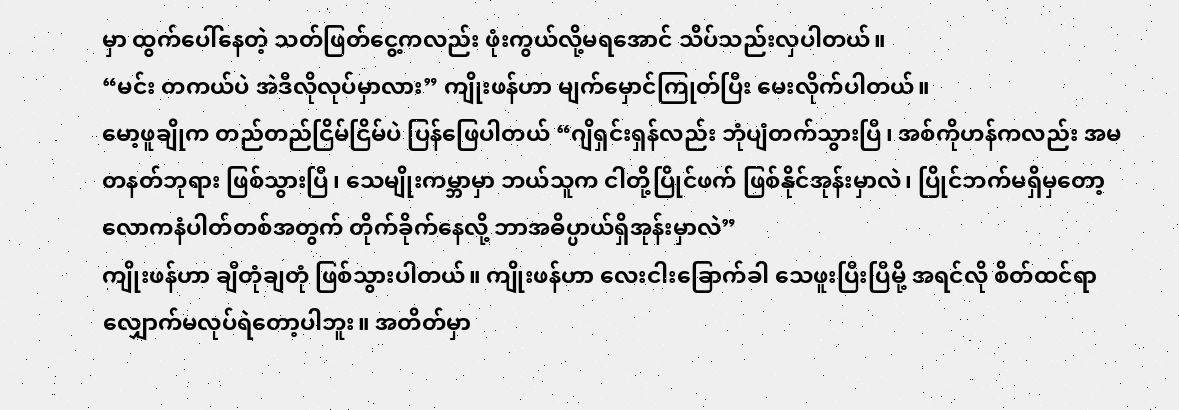မှာ ထွက်ပေါ်နေတဲ့ သတ်ဖြတ်ငွေ့ကလည်း ဖုံးကွယ်လို့မရအောင် သိပ်သည်းလှပါတယ်။
“မင်း တကယ်ပဲ အဲဒီလိုလုပ်မှာလား” ကျိုးဖန်ဟာ မျက်မှောင်ကြုတ်ပြီး မေးလိုက်ပါတယ်။
မော့ဖူချိုက တည်တည်ငြိမ်ငြိမ်ပဲ ပြန်ဖြေပါတယ် “ဂျိရှင်းရှန်လည်း ဘုံပျံတက်သွားပြီ၊ အစ်ကိုဟန်ကလည်း အမတနတ်ဘုရား ဖြစ်သွားပြီ၊ သေမျိုးကမ္ဘာမှာ ဘယ်သူက ငါတို့ပြိုင်ဖက် ဖြစ်နိုင်အုန်းမှာလဲ၊ ပြိုင်ဘက်မရှိမှတော့ လောကနံပါတ်တစ်အတွက် တိုက်ခိုက်နေလို့ ဘာအဓိပ္ပာယ်ရှိအုန်းမှာလဲ”
ကျိုးဖန်ဟာ ချီတုံချတုံ ဖြစ်သွားပါတယ်။ ကျိုးဖန်ဟာ လေးငါးခြောက်ခါ သေဖူးပြီးပြီမို့ အရင်လို စိတ်ထင်ရာ လျှောက်မလုပ်ရဲတော့ပါဘူး။ အတိတ်မှာ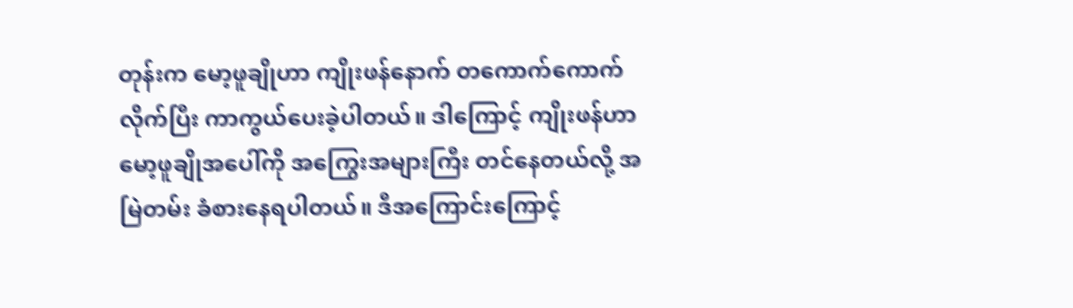တုန်းက မော့ဖူချိုဟာ ကျိုးဖန်နောက် တကောက်ကောက်လိုက်ပြီး ကာကွယ်ပေးခဲ့ပါတယ်။ ဒါကြောင့် ကျိုးဖန်ဟာ မော့ဖူချိုအပေါ်ကို အကြွေးအများကြီး တင်နေတယ်လို့ အမြဲတမ်း ခံစားနေရပါတယ်။ ဒီအကြောင်းကြောင့်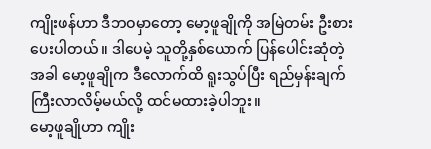ကျိုးဖန်ဟာ ဒီဘဝမှာတော့ မော့ဖူချိုကို အမြဲတမ်း ဦးစားပေးပါတယ်။ ဒါပေမဲ့ သူတို့နှစ်ယောက် ပြန်ပေါင်းဆုံတဲ့အခါ မော့ဖူချိုက ဒီလောက်ထိ ရူးသွပ်ပြီး ရည်မှန်းချက် ကြီးလာလိမ့်မယ်လို့ ထင်မထားခဲ့ပါဘူး။
မော့ဖူချိုဟာ ကျိုး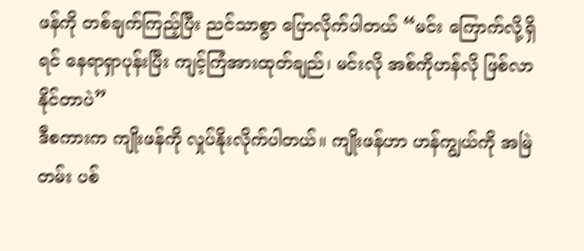ဖန်ကို တစ်ချက်ကြည့်ပြီး ညင်သာစွာ ပြောလိုက်ပါတယ် “မင်း ကြောက်လို့ရှိရင် နေရာရှာပုန်းပြီး ကျင့်ကြံအားထုတ်ချည်၊ မင်းလို အစ်ကိုဟန်လို ဖြစ်လာနိုင်တာပဲ”
ဒီစကားက ကျိုးဖန်ကို လှုပ်နိုးလိုက်ပါတယ်။ ကျိုးဖန်ဟာ ဟန်ကျွယ်ကို အမြဲတမ်း ပစ်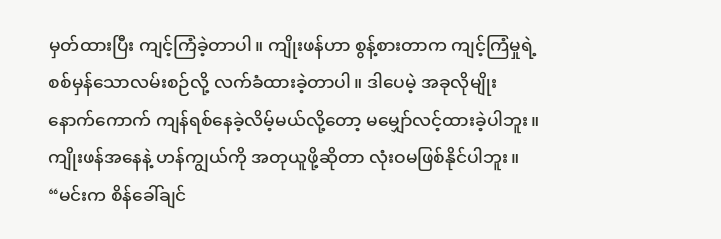မှတ်ထားပြီး ကျင့်ကြံခဲ့တာပါ။ ကျိုးဖန်ဟာ စွန့်စားတာက ကျင့်ကြံမှုရဲ့ စစ်မှန်သောလမ်းစဉ်လို့ လက်ခံထားခဲ့တာပါ။ ဒါပေမဲ့ အခုလိုမျိုး နောက်ကောက် ကျန်ရစ်နေခဲ့လိမ့်မယ်လို့တော့ မမျှော်လင့်ထားခဲ့ပါဘူး။ ကျိုးဖန်အနေနဲ့ ဟန်ကျွယ်ကို အတုယူဖို့ဆိုတာ လုံးဝမဖြစ်နိုင်ပါဘူး။
“မင်းက စိန်ခေါ်ချင်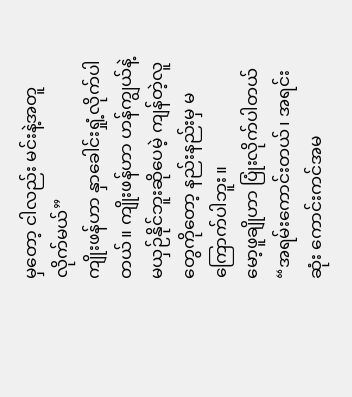မှတော့ ငါလည်း မင်းနဲ့အတူ လိုက်မယ်”
ကျိုးဖန်ဟာ နှာခေါင်းရှုံ့လိုက်ပါတယ်။ ကျိုးဖန်ဟာ ဟန်ကျွယ်နဲ့ မယှဉ်နိုင်ဘူးဆိုပေမဲ့ ကျန်တဲ့လူတွေကိုတော့ နည်းနည်းမှ မကြောက်ပါဘူး။
မော့ဖူချိုဟာ ပြုံးလိုက်ပါတယ် “အရမ်းကောင်းတယ်၊ အရင်းဆုံး ကောင်းကင်အမ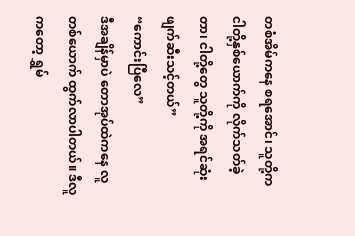တစံအိမ်ကနေ စရအောင်၊ သူတို့က ငါတို့နှစ်ယောက်ကို လိုက်သတ်ခဲ့တာ၊ ငါတို့တွေ သူတို့ကို အရင်ဆုံး ဖျက်ဆီးသင့်တယ်”
“ကောင်းပြီလေ”
ဒီအချိန်မှာပဲ တောအုပ်ထဲကနေ လူတစ်ယောက် ထွက်လာပါတယ်။ ဒီလူကတော့ ရွှမ်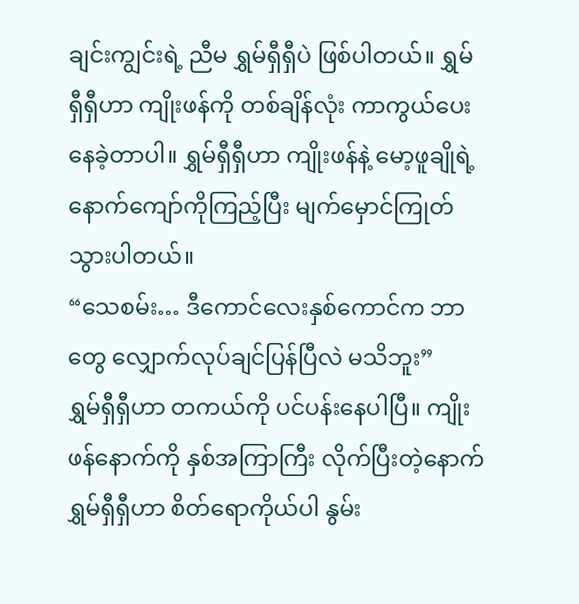ချင်းကျွင်းရဲ့ ညီမ ရွှမ်ရှီရှီပဲ ဖြစ်ပါတယ်။ ရွှမ်ရှီရှီဟာ ကျိုးဖန်ကို တစ်ချိန်လုံး ကာကွယ်ပေးနေခဲ့တာပါ။ ရွှမ်ရှီရှီဟာ ကျိုးဖန်နဲ့ မော့ဖူချိုရဲ့ နောက်ကျော်ကိုကြည့်ပြီး မျက်မှောင်ကြုတ်သွားပါတယ်။
“သေစမ်း… ဒီကောင်လေးနှစ်ကောင်က ဘာတွေ လျှောက်လုပ်ချင်ပြန်ပြီလဲ မသိဘူး”
ရွှမ်ရှီရှီဟာ တကယ်ကို ပင်ပန်းနေပါပြီ။ ကျိုးဖန်နောက်ကို နှစ်အကြာကြီး လိုက်ပြီးတဲ့နောက် ရွှမ်ရှီရှီဟာ စိတ်ရောကိုယ်ပါ နွမ်း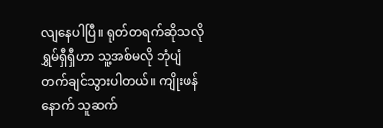လျနေပါပြီ။ ရုတ်တရက်ဆိုသလို ရွှမ်ရှီရှီဟာ သူ့အစ်မလို ဘုံပျံတက်ချင်သွားပါတယ်။ ကျိုးဖန်နောက် သူဆက်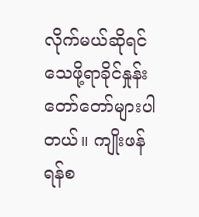လိုက်မယ်ဆိုရင် သေဖို့ရာခိုင်နှုန်း တော်တော်များပါတယ်။ ကျိုးဖန် ရန်စ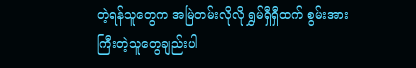တဲ့ရန်သူတွေက အမြဲတမ်းလိုလို ရွှမ်ရှီရှီထက် စွမ်းအားကြီးတဲ့သူတွေချည်းပါ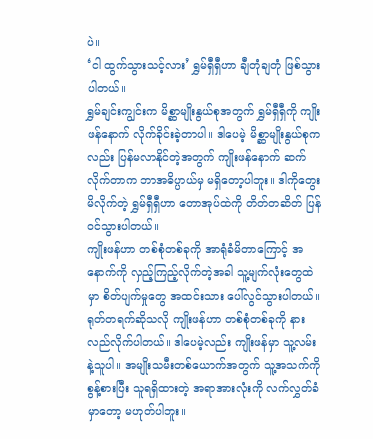ပဲ။
‘ငါ ထွက်သွားသင့်လား’ ရွှမ်ရှီရှီဟာ ချီတုံချတုံ ဖြစ်သွားပါတယ်။
ရွှမ်ချင်းကျွင်းက မိစ္ဆာမျိုးနွယ်စုအတွက် ရွှမ်ရှီရှီကို ကျိုးဖန်နောက် လိုက်ခိုင်းခဲ့တာပါ။ ဒါပေမဲ့ မိစ္ဆာမျိုးနွယ်စုကလည်း ပြန်မလာနိုင်တဲ့အတွက် ကျိုးဖန်နောက် ဆက်လိုက်တာက ဘာအဓိပ္ပာယ်မှ မရှိတော့ပါဘူး။ ဒါကိုတွေးမိလိုက်တဲ့ ရွှမ်ရှီရှီဟာ တောအုပ်ထဲကို တိတ်တဆိတ် ပြန်ဝင်သွားပါတယ်။
ကျိုးဖန်ဟာ တစ်စုံတစ်ခုကို အာရုံခံမိတာကြောင့် အနောက်ကို လှည့်ကြည့်လိုက်တဲ့အခါ သူ့မျက်လုံးတွေထဲမှာ စိတ်ပျက်မှုတွေ အထင်းသား ပေါ်လွင်သွားပါတယ်။ ရုတ်တရက်ဆိုသလို ကျိုးဖန်ဟာ တစ်စုံတစ်ခုကို နားလည်လိုက်ပါတယ်။ ဒါပေမဲ့လည်း ကျိုးဖန်မှာ သူ့လမ်းနဲ့သူပါ။ အမျိုးသမီးတစ်ယောက်အတွက် သူ့အသက်ကို စွန့်စားပြီး သူရရှိထားတဲ့ အရာအားလုံးကို လက်လွှတ်ခံမှာတော့ မဟုတ်ပါဘူး။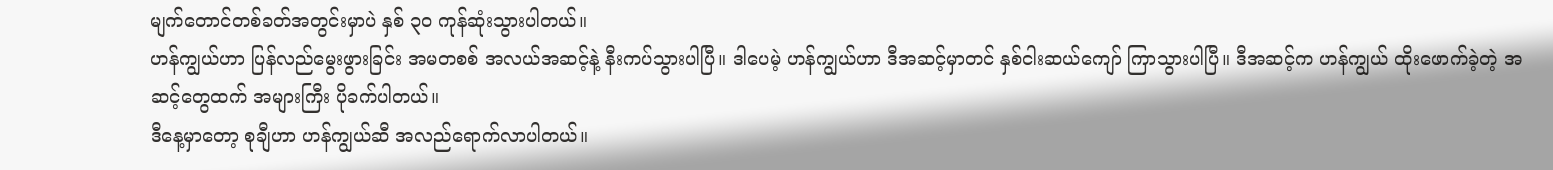မျက်တောင်တစ်ခတ်အတွင်းမှာပဲ နှစ် ၃၀ ကုန်ဆုံးသွားပါတယ်။
ဟန်ကျွယ်ဟာ ပြန်လည်မွေးဖွားခြင်း အမတစစ် အလယ်အဆင့်နဲ့ နီးကပ်သွားပါပြီ။ ဒါပေမဲ့ ဟန်ကျွယ်ဟာ ဒီအဆင့်မှာတင် နှစ်ငါးဆယ်ကျော် ကြာသွားပါပြီ။ ဒီအဆင့်က ဟန်ကျွယ် ထိုးဖောက်ခဲ့တဲ့ အဆင့်တွေထက် အများကြီး ပိုခက်ပါတယ်။
ဒီနေ့မှာတော့ စုချီဟာ ဟန်ကျွယ်ဆီ အလည်‌ရောက်လာပါတယ်။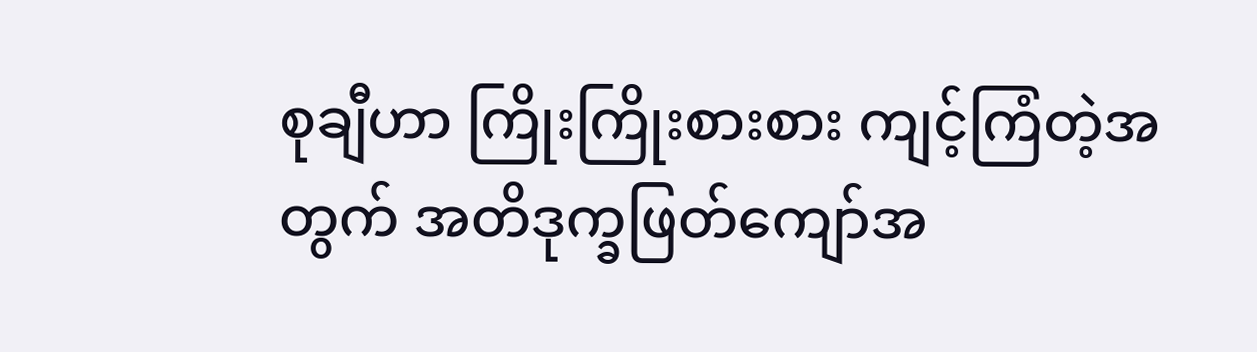စုချီဟာ ကြိုးကြိုးစားစား ကျင့်ကြံတဲ့အတွက် အတိဒုက္ခဖြတ်ကျော်အ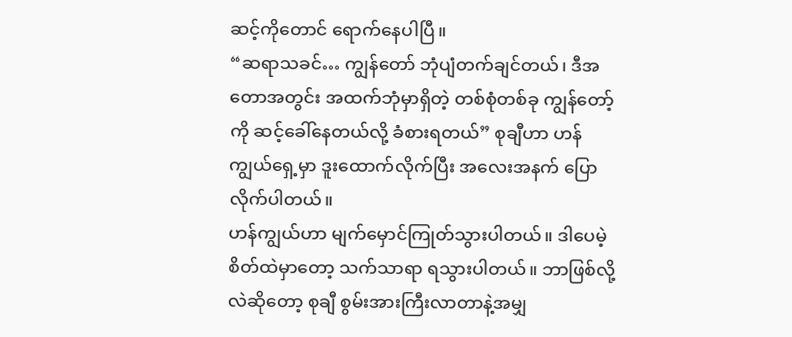ဆင့်ကိုတောင် ရောက်နေပါပြီ။
“ဆရာသခင်… ကျွန်တော် ဘုံပျံတက်ချင်တယ်၊ ဒီအတောအတွင်း အထက်ဘုံမှာရှိတဲ့ တစ်စုံတစ်ခု ကျွန်တော့်ကို ဆင့်ခေါ်နေတယ်လို့ ခံစားရတယ်” စုချီဟာ ဟန်ကျွယ်ရှေ့မှာ ဒူးထောက်လိုက်ပြီး အလေးအနက် ပြောလိုက်ပါတယ်။
ဟန်ကျွယ်ဟာ မျက်မှောင်ကြုတ်သွားပါတယ်။ ဒါပေမဲ့ စိတ်ထဲမှာတော့ သက်သာရာ ရသွားပါတယ်။ ဘာဖြစ်လို့လဲဆိုတော့ စုချီ စွမ်းအားကြီးလာတာနဲ့အမျှ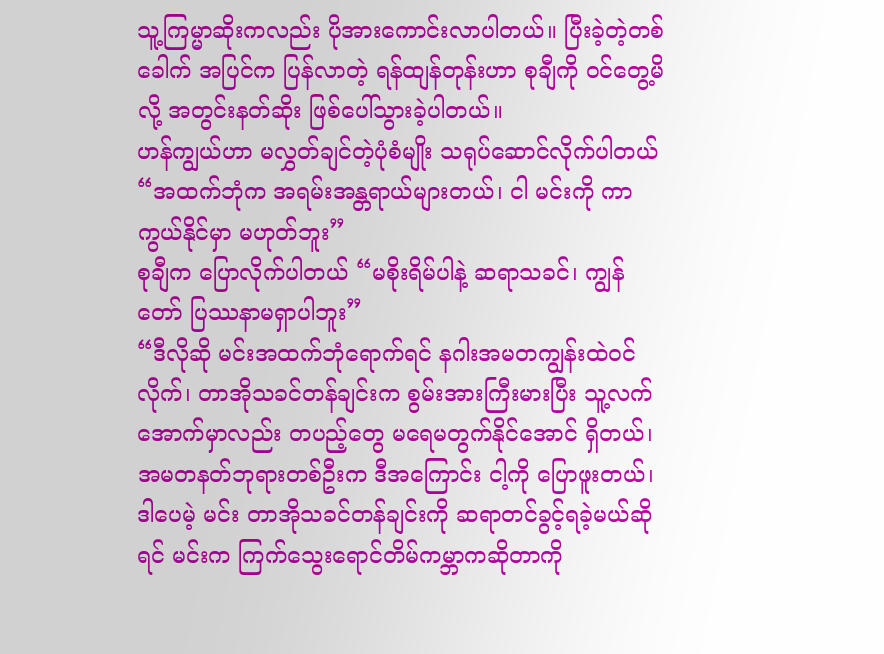သူ့ကြမ္မာဆိုးကလည်း ပိုအားကောင်းလာပါတယ်။ ပြီးခဲ့တဲ့တစ်ခေါက် အပြင်က ပြန်လာတဲ့ ရန်ထျန်တုန်းဟာ စုချီကို ဝင်တွေ့မိလို့ အတွင်းနတ်ဆိုး ဖြစ်ပေါ်သွားခဲ့ပါတယ်။
ဟန်ကျွယ်ဟာ မလွှတ်ချင်တဲ့ပုံစံမျိုး သရုပ်ဆောင်လိုက်ပါတယ် “အထက်ဘုံက အရမ်းအန္တရာယ်များတယ်၊ ငါ မင်းကို ကာကွယ်နိုင်မှာ မဟုတ်ဘူး”
စုချီက ပြောလိုက်ပါတယ် “မစိုးရိမ်ပါနဲ့ ဆရာသခင်၊ ကျွန်တော် ပြဿနာမရှာပါဘူး”
“ဒီလိုဆို မင်းအထက်ဘုံရောက်ရင် နဂါးအမတကျွန်းထဲဝင်လိုက်၊ တာအိုသခင်တန်ချင်းက စွမ်းအားကြီးမားပြီး သူ့လက်အောက်မှာလည်း တပည့်တွေ မရေမတွက်နိုင်အောင် ရှိတယ်၊ အမတနတ်ဘုရားတစ်ဦးက ဒီအကြောင်း ငါ့ကို ပြောဖူးတယ်၊ ဒါပေမဲ့ မင်း တာအိုသခင်တန်ချင်းကို ဆရာတင်ခွင့်ရခဲ့မယ်ဆိုရင် မင်းက ကြက်သွေးရောင်တိမ်ကမ္ဘာကဆိုတာကို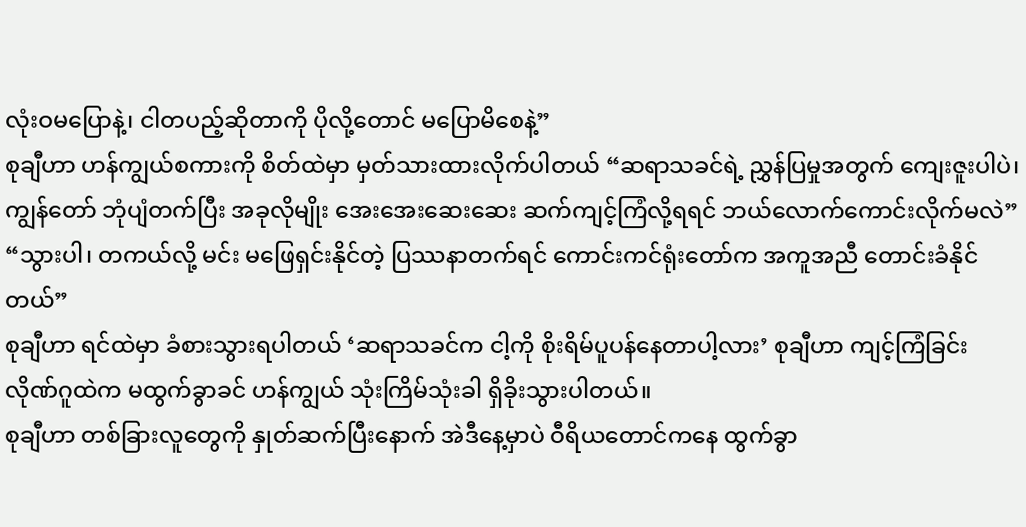လုံးဝမပြောနဲ့၊ ငါတပည့်ဆိုတာကို ပိုလို့တောင် မပြောမိစေနဲ့”
စုချီဟာ ဟန်ကျွယ်စကားကို စိတ်ထဲမှာ မှတ်သားထားလိုက်ပါတယ် “ဆရာသခင်ရဲ့ ညွှန်ပြမှုအတွက် ကျေးဇူးပါပဲ၊ ကျွန်တော် ဘုံပျံတက်ပြီး အခုလိုမျိုး အေးအေးဆေးဆေး ဆက်ကျင့်ကြံလို့ရရင် ဘယ်လောက်ကောင်းလိုက်မလဲ”
“သွားပါ၊ တကယ်လို့ မင်း မဖြေရှင်းနိုင်တဲ့ ပြဿနာတက်ရင် ကောင်းကင်ရုံးတော်က အကူအညီ တောင်းခံနိုင်တယ်”
စုချီဟာ ရင်ထဲမှာ ခံစားသွားရပါတယ် ‘ဆရာသခင်က ငါ့ကို စိုးရိမ်ပူပန်နေတာပါ့လား’ စုချီဟာ ကျင့်ကြံခြင်းလိုဏ်ဂူထဲက မထွက်ခွာခင် ဟန်ကျွယ် သုံးကြိမ်သုံးခါ ရှိခိုးသွားပါတယ်။
စုချီဟာ တစ်ခြားလူတွေကို နှုတ်ဆက်ပြီးနောက် အဲဒီနေ့မှာပဲ ဝီရိယတောင်ကနေ ထွက်ခွာ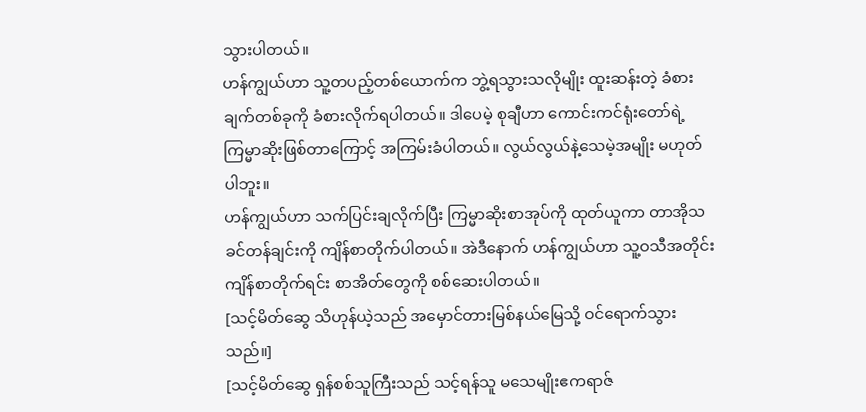သွားပါတယ်။
ဟန်ကျွယ်ဟာ သူ့တပည့်တစ်ယောက်က ဘွဲ့ရသွားသလိုမျိုး ထူးဆန်းတဲ့ ခံစားချက်တစ်ခုကို ခံစားလိုက်ရပါတယ်။ ဒါပေမဲ့ စုချီဟာ ကောင်းကင်ရုံးတော်ရဲ့ ကြမ္မာဆိုးဖြစ်တာကြောင့် အကြမ်းခံပါတယ်။ လွယ်လွယ်နဲ့သေမဲ့အမျိုး မဟုတ်ပါဘူး။
ဟန်ကျွယ်ဟာ သက်ပြင်းချလိုက်ပြီး ကြမ္မာဆိုးစာအုပ်ကို ထုတ်ယူကာ တာအိုသခင်တန်ချင်းကို ကျိန်စာတိုက်ပါတယ်။ အဲဒီနောက် ဟန်ကျွယ်ဟာ သူ့ဝသီအတိုင်း ကျိန်စာတိုက်ရင်း စာအိတ်တွေကို စစ်ဆေးပါတယ်။
[သင့်မိတ်ဆွေ သိဟုန်ယဲ့သည် အမှောင်တားမြစ်နယ်မြေသို့ ဝင်ရောက်သွားသည်။]
[သင့်မိတ်ဆွေ ရှန်စစ်သူကြီးသည် သင့်ရန်သူ မသေမျိုးဧကရာဇ်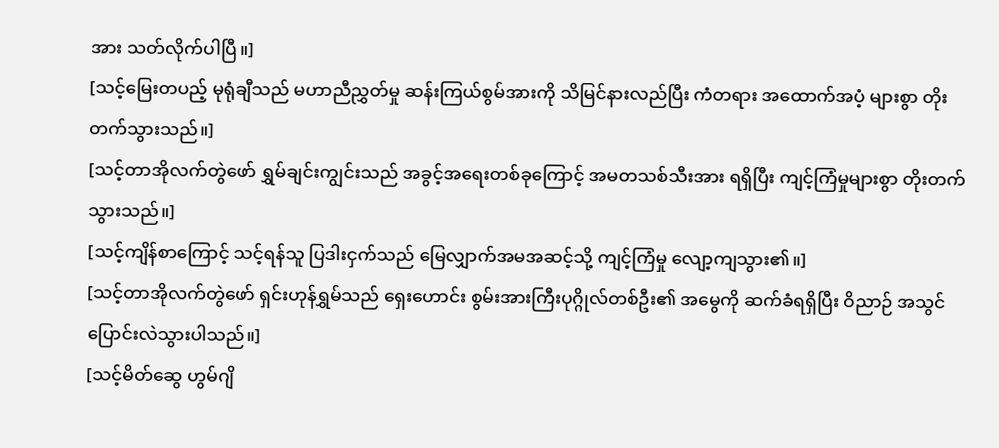အား သတ်လိုက်ပါပြီ။]
[သင့်မြေးတပည့် မုရုံချီသည် မဟာညီညွှတ်မှု ဆန်းကြယ်စွမ်အားကို သိမြင်နားလည်ပြီး ကံတရား အထောက်အပံ့ များစွာ တိုးတက်သွားသည်။]
[သင့်တာအိုလက်တွဲဖော် ရွှမ်ချင်းကျွင်းသည် အခွင့်အရေးတစ်ခုကြောင့် အမတသစ်သီးအား ရရှိပြီး ကျင့်ကြံမှုများစွာ တိုးတက်သွားသည်။]
[သင့်ကျိန်စာကြောင့် သင့်ရန်သူ ပြဒါးငှက်သည် မြေလျှာက်အမအဆင့်သို့ ကျင့်ကြံမှု လျော့ကျသွား၏။]
[သင့်တာအိုလက်တွဲဖော် ရှင်းဟုန်ရွှမ်သည် ရှေးဟောင်း စွမ်းအားကြီးပုဂ္ဂိုလ်တစ်ဦး၏ အမွေကို ဆက်ခံရရှိပြီး ဝိညာဉ် အသွင်ပြောင်းလဲသွားပါသည်။]
[သင့်မိတ်ဆွေ ဟွမ်ဂျိ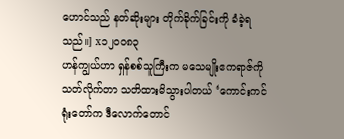ဟောင်သည် နတ်ဆိုးများ တိုက်ခိုက်ခြင်းကို ခံခဲ့ရသည်။] x၁၂၀၀၈၃
ဟန်ကျွယ်ဟာ ရှန်စစ်သူကြီးက မသေမျိုးဧကရာဇ်ကို သတ်လိုက်တာ သတိထားမိသွားပါတယ် ‘ကောင်းကင်ရုံးတော်က ဒီလောက်တောင်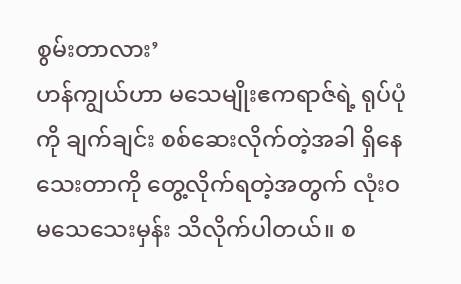စွမ်းတာလား’
ဟန်ကျွယ်ဟာ မသေမျိုးဧကရာဇ်ရဲ့ ရုပ်ပုံကို ချက်ချင်း စစ်ဆေးလိုက်တဲ့အခါ ရှိနေသေးတာကို တွေ့လိုက်ရတဲ့အတွက် လုံးဝမသေသေးမှန်း သိလိုက်ပါတယ်။ စ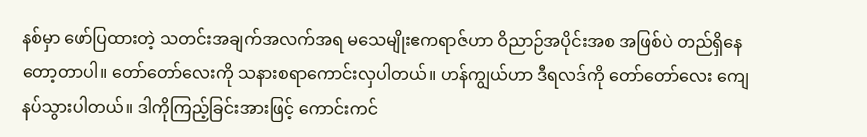နစ်မှာ ဖော်ပြထားတဲ့ သတင်းအချက်အလက်အရ မသေမျိုးဧကရာဇ်ဟာ ဝိညာဉ်အပိုင်းအစ အဖြစ်ပဲ တည်ရှိနေတော့တာပါ။ တော်တော်လေးကို သနားစရာကောင်းလှပါတယ်။ ဟန်ကျွယ်ဟာ ဒီရလဒ်ကို တော်တော်လေး ကျေနပ်သွားပါတယ်။ ဒါကိုကြည့်ခြင်းအားဖြင့် ကောင်းကင်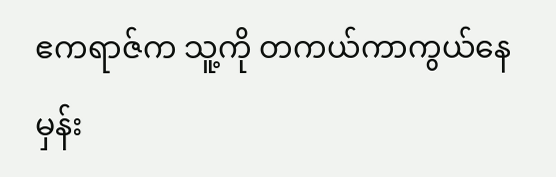ဧကရာဇ်က သူ့ကို တကယ်ကာကွယ်နေမှန်း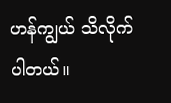ဟန်ကျွယ် သိလိုက်ပါတယ်။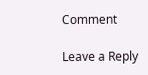Comment

Leave a Reply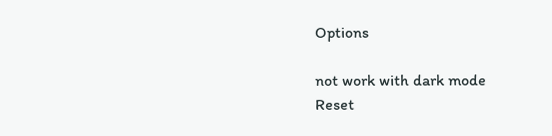Options

not work with dark mode
Reset